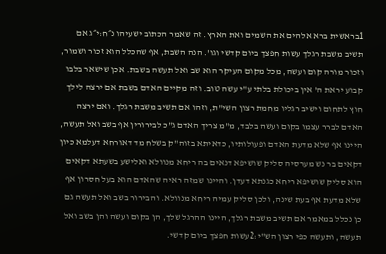1בראשית ברא אלהים את השמים ואת הארץ. זה שאמר הכתוב ישעיהו נ״ח:י״ג אם תשיב משבת רגלך עשות חפצך ביום קדשי וגו'. הנה השבת, אף שהכלל הוא זכור ושמור, וזכור מורה קום ועשה, מכל מקום העיקר הוא שב ואל תעשה בשבת. אכן שישאר בלבו קבוע יראת ה' אין ביכולת בלתי ע"י עשה טוב. וזה מקיים האדם בשבת אם ירצה לילך חוץ לתחום וישיב רגליו מחמת רצון השי"ת, וזהו אם תשיב משבת רגלך. ואם ירצה האדם לברר עצמו בקום ועשה בלבד, מ"מ צריך האדם ג"כ לבירורין אף בשב ואל תעשה, היינו אף שלא מדעת האדם ופעולותיו, כדאיתא בזוה"ק בשלח מד דאורחא דעלמא כיון דקאים בר נש מערסיה סליק שושיפא דנאים בה ריחא מנוולא ואלישע בשעתא דקאים הוא סליק שושיפא ריחא כגנתא דעדן. והיינו שמזה ראיה שהאדם הוא בעל חסרון אף שלא מדעת אף בעת שינה, ולכן סליק עמיה ריחא מנוולא. והבירור בשב ואל תעשה גם כן נכלל במאמר אם תשיב משבת רגלך, היינו ההרגל שלך, הן בקום ועשה והן בשב ואל תעשה, ותעשה כפי רצון הש"י:2עשות חפצך ביום קדשי.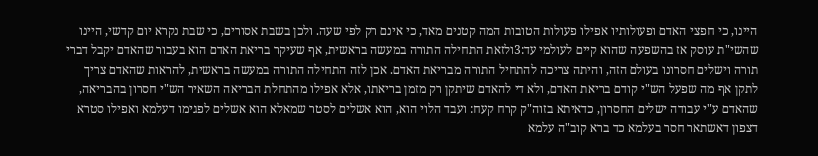היינו, כי חפצי האדם ופעולותיו אפילו פעולות הטובות המה קטנים מאד, כי אינם רק לפי שעה. ולכן בשבת אסורים, כי שבת נקרא יום קדשי, היינו שהשי"ת עוסק אז בהשפעה שהוא קיים לעולמי עד:3ולזאת התחילה התורה במעשה בראשית, אף שעיקר בריאת האדם הוא בעבור שהאדם יקבל דברי תורה וישלים חסרונו בעולם הזה, והיתה צריכה להתחיל התורה מבריאת האדם. אכן לזה התחילה התורה במעשה בראשית, להראות שהאדם צריך לתקן אף מה שפעל הש"י קודם בריאת האדם, ולא די להאדם שיתקן רק מזמן בריאתו, אלא אפילו מהתחלת הבריאה השאיר הש"י חסרון בהבריאה, שהאדם ע"י עבודה ישלים החסרון, כדאיתא בזוה"ק קרח קעח: ועבד הלוי הוא, הוא אשלים לסטר שמאלא הוא אשלים לפגימו דעלמא ואפילו סטרא דצפון דאשתאר חסר בעלמא כד ברא קוב"ה עלמא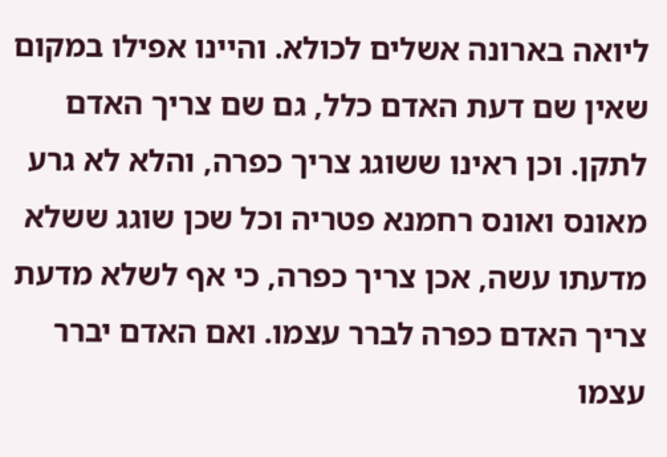ליואה בארונה אשלים לכולא. והיינו אפילו במקום שאין שם דעת האדם כלל, גם שם צריך האדם לתקן. וכן ראינו ששוגג צריך כפרה, והלא לא גרע מאונס ואונס רחמנא פטריה וכל שכן שוגג ששלא מדעתו עשה, אכן צריך כפרה, כי אף לשלא מדעת צריך האדם כפרה לברר עצמו. ואם האדם יברר עצמו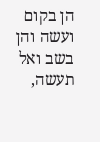הן בקום ועשה והן בשב ואל תעשה,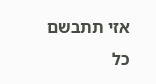אזי תתבשם כל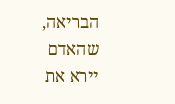הבריאה, שהאדם יירא את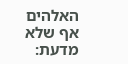האלהים אף שלא מדעת: